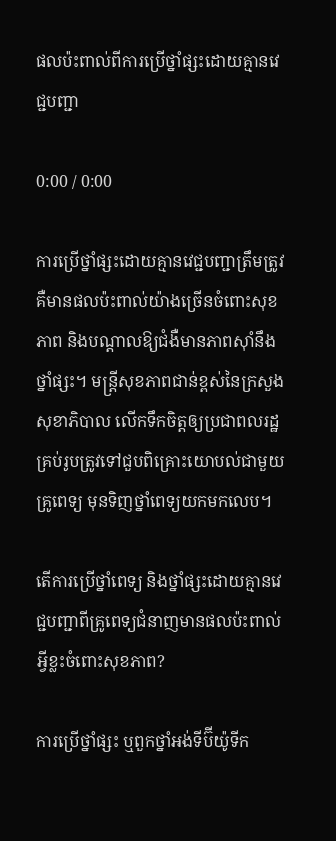ផលប៉ះពាល់ពីការប្រើថ្នាំផ្សះដោយគ្មានវេជ្ជបញ្ជា

0:00 / 0:00

ការប្រើថ្នាំផ្សះដោយគ្មានវេជ្ជបញ្ជាត្រឹមត្រូវ គឺមានផលប៉ះពាល់យ៉ាងច្រើនចំពោះសុខភាព និងបណ្ដាលឱ្យជំងឺមានភាពស៊ាំនឹងថ្នាំផ្សះ។ មន្ត្រីសុខភាពជាន់ខ្ពស់នៃក្រសួងសុខាភិបាល លើកទឹកចិត្តឲ្យប្រជាពលរដ្ឋគ្រប់រូបត្រូវទៅជួបពិគ្រោះយោបល់ជាមួយគ្រូពេទ្យ មុនទិញថ្នាំពេទ្យយកមកលេប។

តើការប្រើថ្នាំពេទ្យ និងថ្នាំផ្សះដោយគ្មានវេជ្ជបញ្ជាពីគ្រូពេទ្យជំនាញមានផលប៉ះពាល់អ្វីខ្លះចំពោះសុខភាព?

ការប្រើថ្នាំផ្សះ ឬពួកថ្នាំអង់ទីប៊ីយ៉ូទីក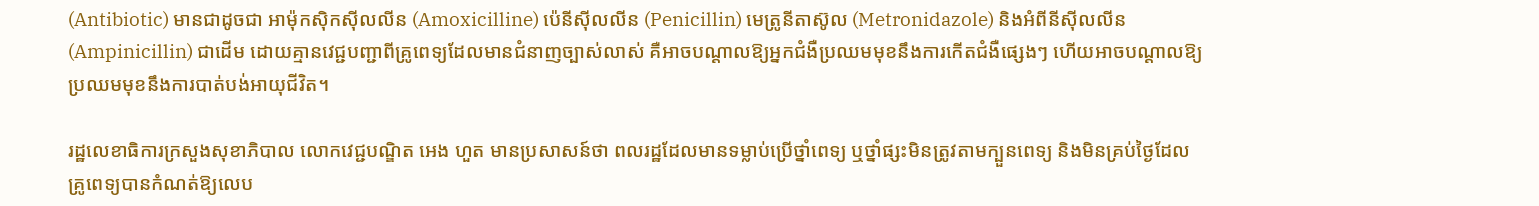(Antibiotic) មានជាដូចជា អាម៉ុកស៊ិកស៊ីលលីន (Amoxicilline) ប៉េនីស៊ីលលីន (Penicillin) មេត្រូនីតាស៊ូល (Metronidazole) និងអំពីនីស៊ីលលីន (Ampinicillin) ជាដើម ដោយគ្មានវេជ្ជបញ្ជាពីគ្រូពេទ្យដែលមានជំនាញច្បាស់លាស់ គឺអាចបណ្ដាលឱ្យអ្នកជំងឺប្រឈមមុខនឹងការកើតជំងឺផ្សេងៗ ហើយអាចបណ្ដាលឱ្យប្រឈមមុខនឹងការបាត់បង់អាយុជីវិត។

រដ្ឋលេខាធិការក្រសួងសុខាភិបាល លោកវេជ្ជបណ្ឌិត អេង ហួត មានប្រសាសន៍ថា ពលរដ្ឋដែលមានទម្លាប់ប្រើថ្នាំពេទ្យ ឬថ្នាំផ្សះមិនត្រូវតាមក្បួនពេទ្យ និងមិនគ្រប់ថ្ងៃដែលគ្រូពេទ្យបានកំណត់ឱ្យលេប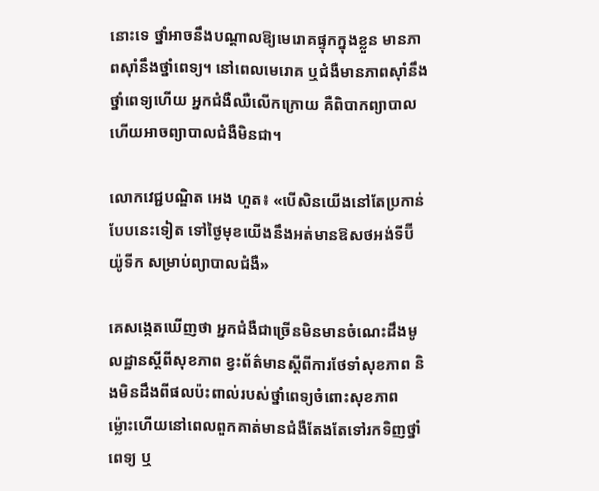នោះទេ ថ្នាំអាចនឹងបណ្ដាលឱ្យមេរោគផ្ទុកក្នុងខ្លួន មានភាពស៊ាំនឹងថ្នាំពេទ្យ។ នៅពេលមេរោគ ឬជំងឺមានភាពស៊ាំនឹងថ្នាំពេទ្យហើយ អ្នកជំងឺឈឺលើកក្រោយ គឺពិបាកព្យាបាល ហើយអាចព្យាបាលជំងឺមិនជា។

លោកវេជ្ជបណ្ឌិត អេង ហួត៖ «បើសិនយើងនៅតែប្រកាន់បែបនេះទៀត ទៅថ្ងៃមុខយើងនឹងអត់មានឱសថអង់ទីប៊ីយ៉ូទីក សម្រាប់ព្យាបាលជំងឺ»

គេសង្កេតឃើញថា អ្នកជំងឺជាច្រើនមិនមានចំណេះដឹងមូលដ្ឋានស្ដីពីសុខភាព ខ្វះព័ត៌មានស្ដីពីការថែទាំសុខភាព និងមិនដឹងពីផលប៉ះពាល់របស់ថ្នាំពេទ្យចំពោះសុខភាព ម្ល៉ោះហើយនៅពេលពួកគាត់មានជំងឺតែងតែទៅរកទិញថ្នាំពេទ្យ ឬ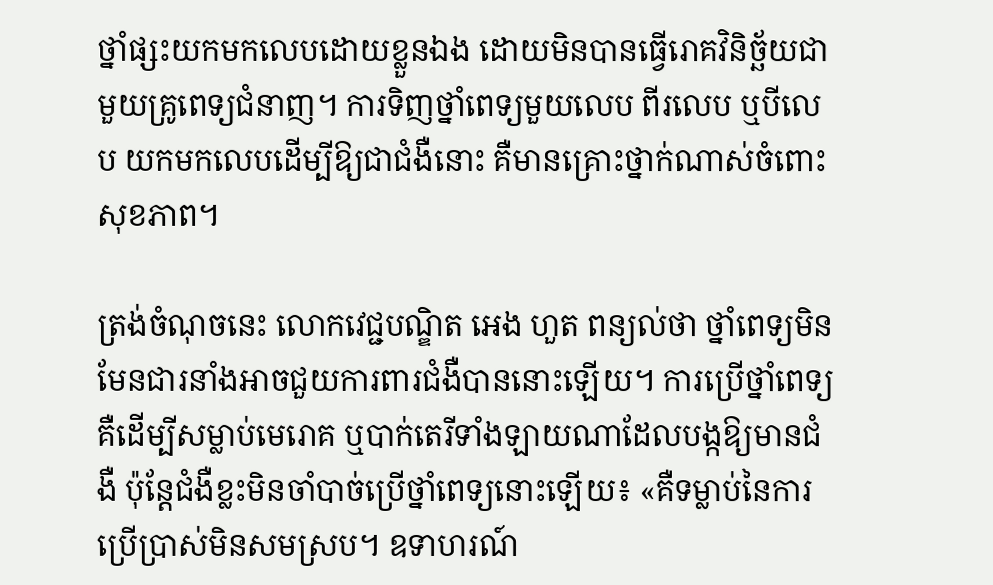ថ្នាំផ្សះយកមកលេបដោយខ្លួនឯង ដោយមិនបានធ្វើរោគវិនិច្ឆ័យជាមួយគ្រូពេទ្យជំនាញ។ ការទិញថ្នាំពេទ្យមួយលេប ពីរលេប ឬបីលេប យកមកលេបដើម្បីឱ្យជាជំងឺនោះ គឺមានគ្រោះថ្នាក់ណាស់ចំពោះសុខភាព។

ត្រង់ចំណុចនេះ លោកវេជ្ជបណ្ឌិត អេង ហួត ពន្យល់ថា ថ្នាំពេទ្យមិនមែនជារនាំងអាចជួយការពារជំងឺបាននោះឡើយ។ ការប្រើថ្នាំពេទ្យគឺដើម្បីសម្លាប់មេរោគ ឬបាក់តេរីទាំងឡាយណាដែលបង្កឱ្យមានជំងឺ ប៉ុន្តែជំងឺខ្លះមិនចាំបាច់ប្រើថ្នាំពេទ្យនោះឡើយ៖ «គឺទម្លាប់នៃការប្រើប្រាស់មិនសមស្រប។ ឧទាហរណ៍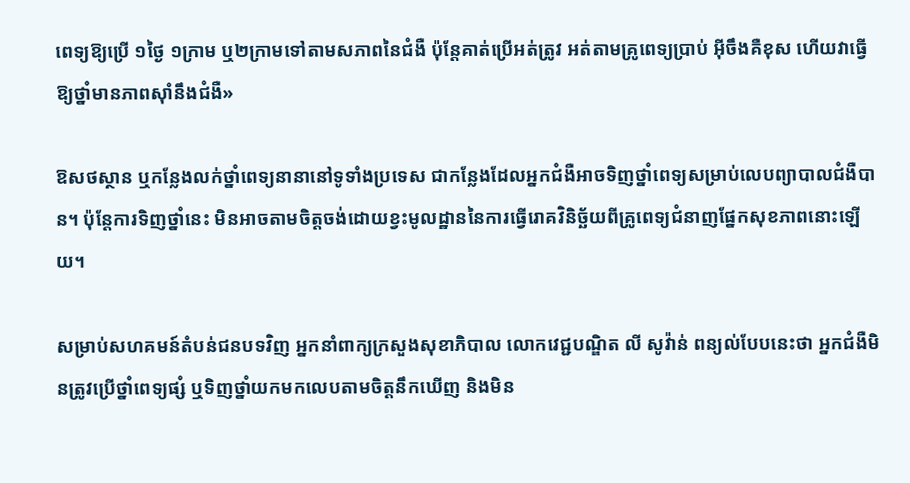ពេទ្យឱ្យប្រើ ១ថ្ងៃ ១ក្រាម ឬ២ក្រាមទៅតាមសភាពនៃជំងឺ ប៉ុន្តែគាត់ប្រើអត់ត្រូវ អត់តាមគ្រូពេទ្យប្រាប់ អ៊ីចឹងគឺខុស ហើយវាធ្វើឱ្យថ្នាំមានភាពស៊ាំនឹងជំងឺ»

ឱសថស្ថាន ឬកន្លែងលក់ថ្នាំពេទ្យនានានៅទូទាំងប្រទេស ជាកន្លែងដែលអ្នកជំងឺអាចទិញថ្នាំពេទ្យសម្រាប់លេបព្យាបាលជំងឺបាន។ ប៉ុន្តែការទិញថ្នាំនេះ មិនអាចតាមចិត្តចង់ដោយខ្វះមូលដ្ឋាននៃការធ្វើរោគវិនិច្ឆ័យពីគ្រូពេទ្យជំនាញផ្នែកសុខភាពនោះឡើយ។

សម្រាប់សហគមន៍តំបន់ជនបទវិញ អ្នកនាំពាក្យក្រសួងសុខាភិបាល លោកវេជ្ជបណ្ឌិត លី សូវ៉ាន់ ពន្យល់បែបនេះថា អ្នកជំងឺមិនត្រូវប្រើថ្នាំពេទ្យផ្សំ ឬទិញថ្នាំយកមកលេបតាមចិត្តនឹកឃើញ និងមិន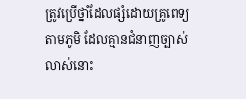ត្រូវប្រើថ្នាំដែលផ្សំដោយគ្រូពេទ្យតាមភូមិ ដែលគ្មានជំនាញច្បាស់លាស់នោះ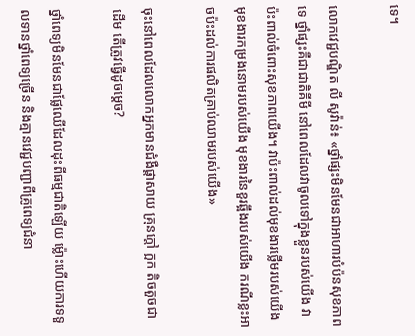ទេ។

លោកវេជ្ជបណ្ឌិត លី សូវ៉ាន់៖ «ថ្នាំផ្សះមិនមែនជាអាហារបំប៉នសុខភាពទេ ថ្នាំផ្សះគឺជាជាតិគីមី នៅពេលដែលវាចូលទៅក្នុងខ្លួនរបស់យើង វាប៉ះពាល់ចំពោះសុខភាពយើង។ វាប៉ះពាល់ដល់មុខងារថ្លើមរបស់យើង មុខងារកម្រងនោមរបស់យើង មុខងារនៃខួរឆ្អឹងរបស់យើង ករណីខ្លះអាចប៉ះដល់ការផលិតគ្រាប់ឈាមរបស់យើង»

ចុះនៅពេលដែលលោកអ្នកមានជំងឺផ្ដាសាយ គ្រុនក្ដៅ ក្អក តិចតួចជាដើម តើត្រូវធ្វើដូចម្ដេច?

ថ្នាំពេទ្យមិនមែនជាផ្លែឈើដែលដុះពីធម្មជាតិឡើយ ម្ល៉ោះហើយការទទួលទានថ្នាំពេទ្យច្រើន និងគ្មានវេជ្ជបញ្ជាពីគ្រូពេទ្យជំនា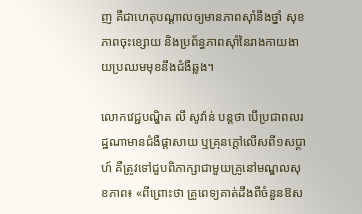ញ គឺជាហេតុបណ្ដាលឲ្យមានភាពស៊ាំនឹងថ្នាំ សុខភាពចុះខ្សោយ និងប្រព័ន្ធភាពស៊ាំនៃរាងកាយងាយប្រឈមមុខនឹងជំងឺឆ្លង។

លោកវេជ្ជបណ្ឌិត លី សូវ៉ាន់ បន្តថា បើប្រជាពលរដ្ឋណាមានជំងឺផ្ដាសាយ ឬគ្រុនក្ដៅលើសពី១សប្ដាហ៍ គឺត្រូវទៅជួបពិភាក្សាជាមួយគ្រូនៅមណ្ឌលសុខភាព៖ «ពីព្រោះថា គ្រូពេទ្យគាត់ដឹងពីចំនួនឱស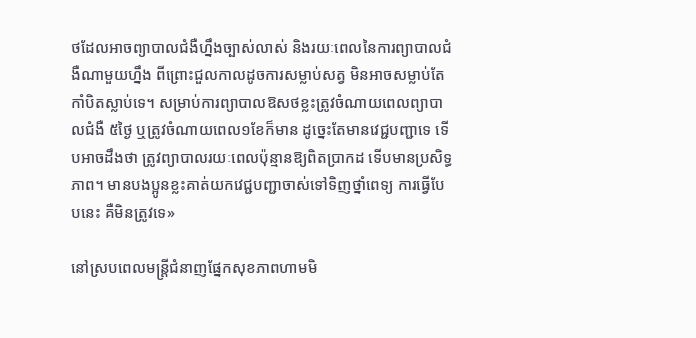ថដែលអាចព្យាបាលជំងឺហ្នឹងច្បាស់លាស់ និងរយៈពេលនៃការព្យាបាលជំងឺណាមួយហ្នឹង ពីព្រោះជួលកាលដូចការសម្លាប់សត្វ មិនអាចសម្លាប់តែកាំបិតស្លាប់ទេ។ សម្រាប់ការព្យាបាលឱសថខ្លះត្រូវចំណាយពេលព្យាបាលជំងឺ ៥ថ្ងៃ ឬត្រូវចំណាយពេល១ខែក៏មាន ដូច្នេះតែមានវេជ្ជបញ្ជាទេ ទើបអាចដឹងថា ត្រូវព្យាបាលរយៈពេលប៉ុន្មានឱ្យពិតប្រាកដ ទើបមានប្រសិទ្ធភាព។ មានបងប្អូនខ្លះគាត់យកវេជ្ជបញ្ជាចាស់ទៅទិញថ្នាំពេទ្យ ការធ្វើបែបនេះ គឺមិនត្រូវទេ»

នៅស្របពេលមន្ត្រីជំនាញផ្នែកសុខភាពហាមមិ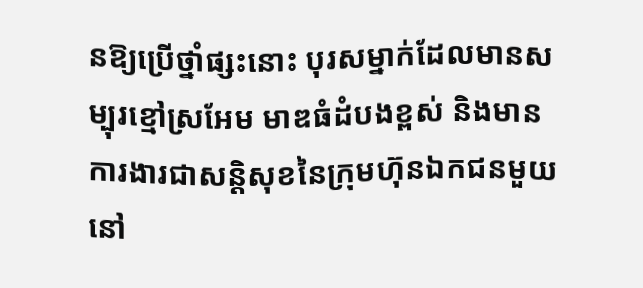នឱ្យប្រើថ្នាំផ្សះនោះ បុរសម្នាក់ដែលមានសម្បុរខ្មៅស្រអែម មាឌធំដំបងខ្ពស់ និងមានការងារជាសន្តិសុខនៃក្រុមហ៊ុនឯកជនមួយនៅ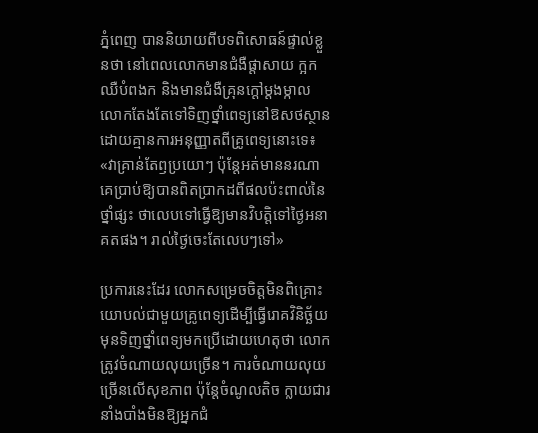ភ្នំពេញ បាននិយាយពីបទពិសោធន៍ផ្ទាល់ខ្លួនថា នៅពេលលោកមានជំងឺផ្ដាសាយ ក្អក ឈឺបំពងក និងមានជំងឺគ្រុនក្ដៅម្ដងម្កាល លោកតែងតែទៅទិញថ្នាំពេទ្យនៅឱសថស្ថាន ដោយគ្មានការអនុញ្ញាតពីគ្រូពេទ្យនោះទេ៖ «វាគ្រាន់តែឭប្រយោៗ ប៉ុន្តែអត់មាននរណាគេប្រាប់ឱ្យបានពិតប្រាកដពីផលប៉ះពាល់នៃថ្នាំផ្សះ ថាលេបទៅធ្វើឱ្យមានវិបត្តិទៅថ្ងៃអនាគតផង។ រាល់ថ្ងៃចេះតែលេបៗទៅ»

ប្រការនេះដែរ លោកសម្រេចចិត្តមិនពិគ្រោះយោបល់ជាមួយគ្រូពេទ្យដើម្បីធ្វើរោគវិនិច្ឆ័យ មុនទិញថ្នាំពេទ្យមកប្រើដោយហេតុថា លោកត្រូវចំណាយលុយច្រើន។ ការចំណាយលុយច្រើនលើសុខភាព ប៉ុន្តែចំណូលតិច ក្លាយជារនាំងបាំងមិនឱ្យអ្នកជំ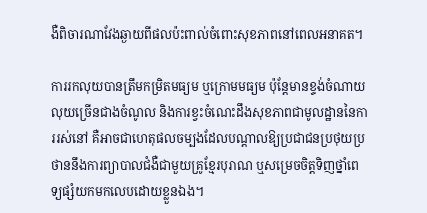ងឺពិចារណាវែងឆ្ងាយពីផលប៉ះពាល់ចំពោះសុខភាពនៅពេលអនាគត។

ការរកលុយបានត្រឹមកម្រិតមធ្យម ឬក្រោមមធ្យម ប៉ុន្តែមានខ្ទង់ចំណាយលុយច្រើនជាងចំណូល និងការខ្វះចំណេះដឹងសុខភាពជាមូលដ្ឋាននៃការរស់នៅ គឺអាចជាហេតុផលចម្បងដែលបណ្តាលឱ្យប្រជាជនប្រថុយប្រថាននឹងការព្យាបាលជំងឺជាមួយគ្រូខ្មែរបុរាណ ឬសម្រេចចិត្តទិញថ្នាំពេទ្យផ្សំយកមកលេបដោយខ្លួនឯង។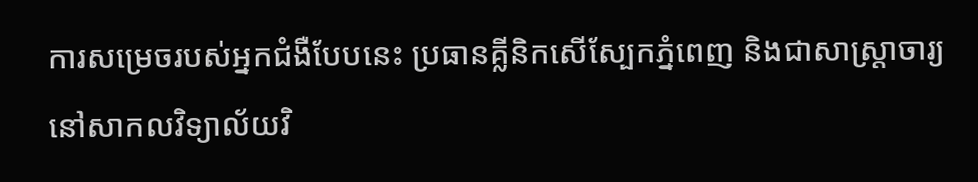ការសម្រេចរបស់អ្នកជំងឺបែបនេះ ប្រធានគ្លីនិកសើស្បែកភ្នំពេញ និងជាសាស្ត្រាចារ្យ នៅសាកលវិទ្យាល័យវិ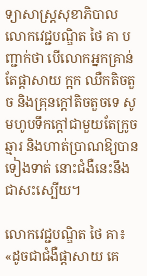ទ្យាសាស្ត្រសុខាភិបាល លោកវេជ្ជបណ្ឌិត ថៃ គា បញ្ជាក់ថា បើលោកអ្នកគ្រាន់តែផ្ដាសាយ ក្អក ឈឺកតិចតួច និងគ្រុនក្ដៅតិចតួចទេ សូមហូបទឹកក្ដៅជាមួយតែក្រូចឆ្មារ និងហាត់ប្រាណឱ្យបានទៀងទាត់ នោះជំងឺនេះនឹងជាសះស្បើយ។

លោកវេជ្ជបណ្ឌិត ថៃ គា៖ «ដូចជាជំងឺផ្ដាសាយ គេ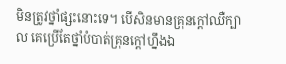មិនត្រូវថ្នាំផ្សះនោះទេ។ បើសិនមានគ្រុនក្ដៅឈឺក្បាល គេប្រើតែថ្នាំបំបាត់គ្រុនក្ដៅហ្នឹងឯ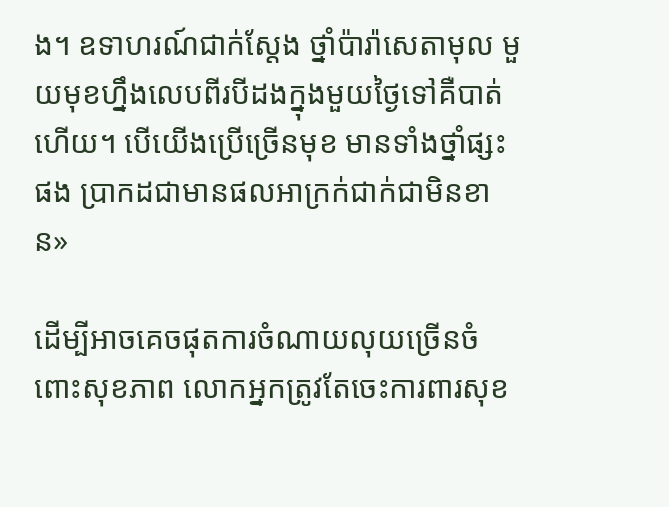ង។ ឧទាហរណ៍ជាក់ស្ដែង ថ្នាំប៉ារ៉ាសេតាមុល មួយមុខហ្នឹងលេបពីរបីដងក្នុងមួយថ្ងៃទៅគឺបាត់ហើយ។ បើយើងប្រើច្រើនមុខ មានទាំងថ្នាំផ្សះផង ប្រាកដជាមានផលអាក្រក់ជាក់ជាមិនខាន»

ដើម្បីអាចគេចផុតការចំណាយលុយច្រើនចំពោះសុខភាព លោកអ្នកត្រូវតែចេះការពារសុខ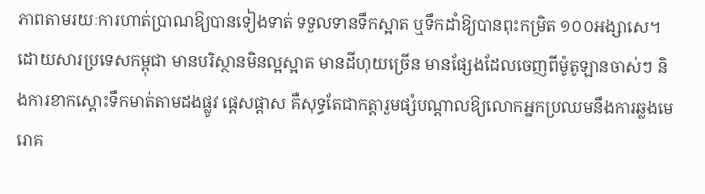ភាពតាមរយៈការហាត់ប្រាណឱ្យបានទៀងទាត់ ទទួលទានទឹកស្អាត ឬទឹកដាំឱ្យបានពុះកម្រិត ១០០អង្សាសេ។ ដោយសារប្រទេសកម្ពុជា មានបរិស្ថានមិនល្អស្អាត មានដីហុយច្រើន មានផ្សែងដែលចេញពីម៉ូតូឡានចាស់ៗ និងការខាកស្ដោះទឹកមាត់តាមដងផ្លូវ ផ្ដេសផ្ដាស គឺសុទ្ធតែជាកត្តារួមផ្សំបណ្ដាលឱ្យលោកអ្នកប្រឈមនឹងការឆ្លងមេរោគ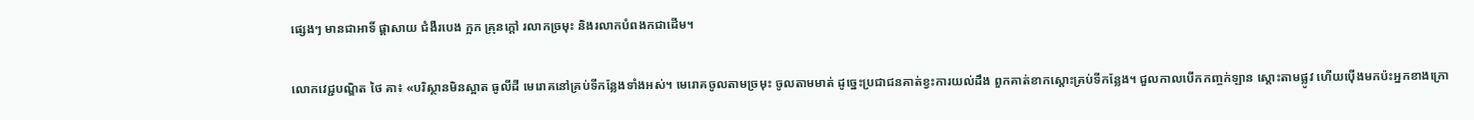ផ្សេងៗ មានជាអាទិ៍ ផ្ដាសាយ ជំងឺរបេង ក្អក គ្រុនក្ដៅ រលាកច្រមុះ និងរលាកបំពងកជាដើម។

លោកវេជ្ជបណ្ឌិត ថៃ គា៖ «បរិស្ថានមិនស្អាត ធូលីដី មេរោគនៅគ្រប់ទីកន្លែងទាំងអស់។ មេរោគចូលតាមច្រមុះ ចូលតាមមាត់ ដូច្នេះប្រជាជនគាត់ខ្វះការយល់ដឹង ពួកគាត់ខាកស្ដោះគ្រប់ទីកន្លែង។ ជួលកាលបើកកញ្ចក់ឡាន ស្ដោះតាមផ្លូវ ហើយប៉ើងមកប៉ះអ្នកខាងក្រោ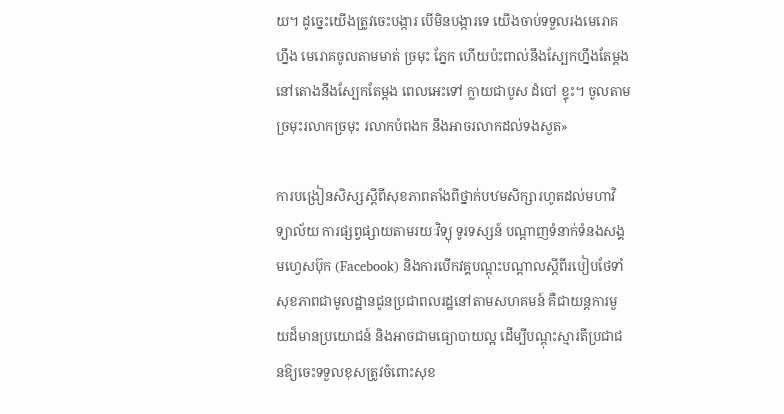យ។ ដូច្នេះយើងត្រូវចេះបង្ការ បើមិនបង្ការទេ យើងចាប់ទទួលរងមេរោគហ្នឹង មេរោគចូលតាមមាត់ ច្រមុះ ភ្នែក ហើយប៉ះពាល់នឹងស្បែកហ្នឹងតែម្ដង នៅតោងនឹងស្បែកតែម្ដង ពេលអេះទៅ ក្លាយជាបូស ដំបៅ ខ្ទុះ។ ចូលតាមច្រមុះរលាកច្រមុះ រលាកបំពងក នឹងអាចរលាកដល់ទងសួត»

ការបង្រៀនសិស្សស្ដីពីសុខភាពតាំងពីថ្នាក់បឋមសិក្សារហូតដល់មហាវិទ្យាល័យ ការផ្សព្វផ្សាយតាមរយៈវិទ្យុ ទូរទស្សន៍ បណ្ដាញទំនាក់ទំនងសង្គមហ្វេសប៊ុក (Facebook) និងការបើកវគ្គបណ្ដុះបណ្ដាលស្ដីពីរបៀបថែទាំសុខភាពជាមូលដ្ឋានជូនប្រជាពលរដ្ឋនៅតាមសហគមន៍ គឺជាយន្តការមួយដ៏មានប្រយោជន៍ និងអាចជាមធ្យោបាយល្អ ដើម្បីបណ្ដុះស្មារតីប្រជាជនឱ្យចេះទទួលខុសត្រូវចំពោះសុខ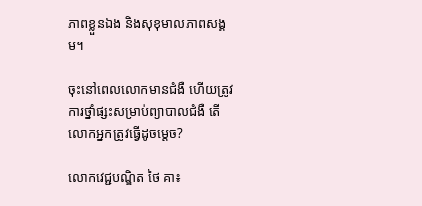ភាពខ្លួនឯង និងសុខុមាលភាពសង្គម។

ចុះនៅពេលលោកមានជំងឺ ហើយត្រូវការថ្នាំផ្សះសម្រាប់ព្យាបាលជំងឺ តើលោកអ្នកត្រូវធ្វើដូចម្ដេច?

លោកវេជ្ជបណ្ឌិត ថៃ គា៖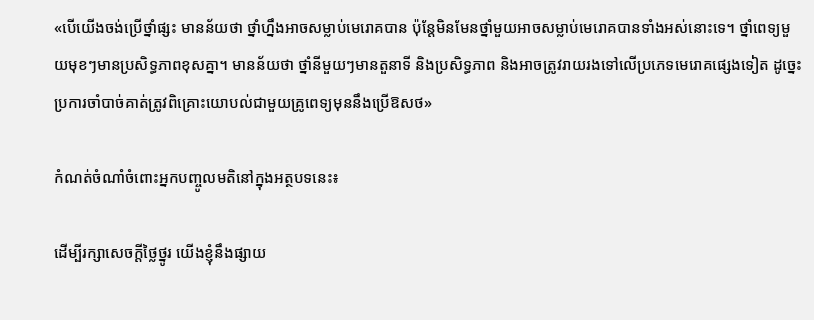«បើយើងចង់ប្រើថ្នាំផ្សះ មានន័យថា ថ្នាំហ្នឹងអាចសម្លាប់មេរោគបាន ប៉ុន្តែមិនមែនថ្នាំមួយអាចសម្លាប់មេរោគបានទាំងអស់នោះទេ។ ថ្នាំពេទ្យមួយមុខៗមានប្រសិទ្ធភាពខុសគ្នា។ មានន័យថា ថ្នាំនីមួយៗមានតួនាទី និងប្រសិទ្ធភាព និងអាចត្រូវរាយរងទៅលើប្រភេទមេរោគផ្សេងទៀត ដូច្នេះប្រការចាំបាច់គាត់ត្រូវពិគ្រោះយោបល់ជាមួយគ្រូពេទ្យមុននឹងប្រើឱសថ»

កំណត់ចំណាំចំពោះអ្នកបញ្ចូលមតិនៅក្នុងអត្ថបទនេះ៖

ដើម្បីរក្សាសេចក្ដីថ្លៃថ្នូរ យើងខ្ញុំនឹងផ្សាយ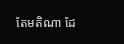តែមតិណា ដែ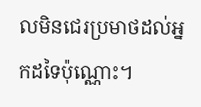លមិនជេរប្រមាថដល់អ្នកដទៃប៉ុណ្ណោះ។